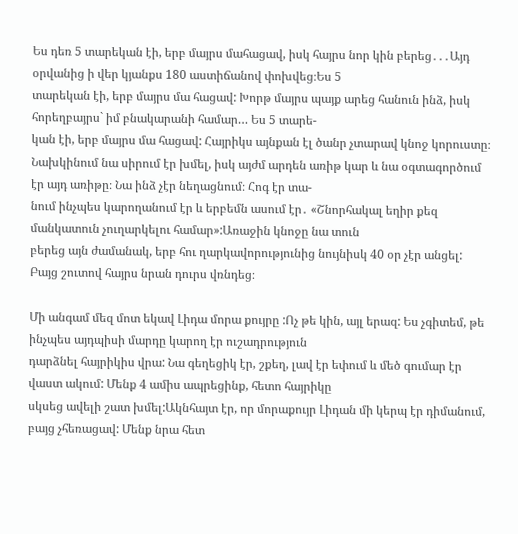Ես դեռ 5 տարեկան էի, երբ մայրս մահացավ, իսկ հայրս նոր կին բերեց․․․Այդ օրվանից ի վեր կյանքս 180 աստիճանով փոխվեց։Ես 5
տարեկան էի, երբ մայրս մա հացավ: Խորթ մայրս պայք արեց հանուն ինձ, իսկ հորեղբայրս` իմ բնակարանի համար… Ես 5 տարե-
կան էի, երբ մայրս մա հացավ: Հայրիկս այնքան էլ ծանր չտարավ կնոջ կորուստը։
Նախկինում նա սիրում էր խմել, իսկ այժմ արդեն առիթ կար և նա օգտագործում էր այդ առիթը։ Նա ինձ չէր նեղացնում։ Հոգ էր տա-
նում ինչպես կարողանում էր և երբեմն ասում էր․ «Շնորհակալ եղիր քեզ մանկատուն չուղարկելու համար»:Առաջին կնոջը նա տուն
բերեց այն ժամանակ, երբ հու ղարկավորությունից նույնիսկ 40 օր չէր անցել: Բայց շուտով հայրս նրան դուրս վռնդեց։

Մի անգամ մեզ մոտ եկավ Լիդա մորա քույրը :Ոչ թե կին, այլ երազ: Ես չգիտեմ, թե ինչպես այդպիսի մարդը կարող էր ուշադրություն
դարձնել հայրիկիս վրա: Նա գեղեցիկ էր, շքեղ, լավ էր եփում և մեծ գումար էր վաստ ակում: Մենք 4 ամիս ապրեցինք, հետո հայրիկը
սկսեց ավելի շատ խմել:Ակնհայտ էր, որ մորաքույր Լիդան մի կերպ էր դիմանում, բայց չհեռացավ: Մենք նրա հետ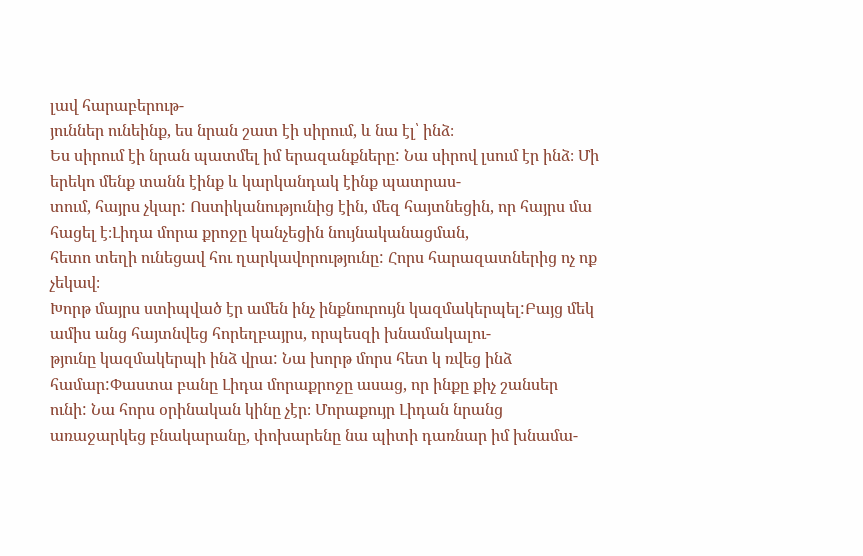լավ հարաբերութ-
յուններ ունեինք, ես նրան շատ էի սիրում, և նա էլ՝ ինձ։
Ես սիրում էի նրան պատմել իմ երազանքները: Նա սիրով լսում էր ինձ։ Մի երեկո մենք տանն էինք և կարկանդակ էինք պատրաս-
տում, հայրս չկար: Ոստիկանությունից էին, մեզ հայտնեցին, որ հայրս մա հացել է։Լիդա մորա քրոջը կանչեցին նույնականացման,
հետո տեղի ունեցավ հու ղարկավորությունը: Հորս հարազատներից ոչ ոք չեկավ։
Խորթ մայրս ստիպված էր ամեն ինչ ինքնուրույն կազմակերպել:Բայց մեկ ամիս անց հայտնվեց հորեղբայրս, որպեսզի խնամակալու-
թյունը կազմակերպի ինձ վրա: Նա խորթ մորս հետ կ ռվեց ինձ համար:Փաստա բանը Լիդա մորաքրոջը ասաց, որ ինքը քիչ շանսեր
ունի: Նա հորս օրինական կինը չէր։ Մորաքույր Լիդան նրանց առաջարկեց բնակարանը, փոխարենը նա պիտի դառնար իմ խնամա-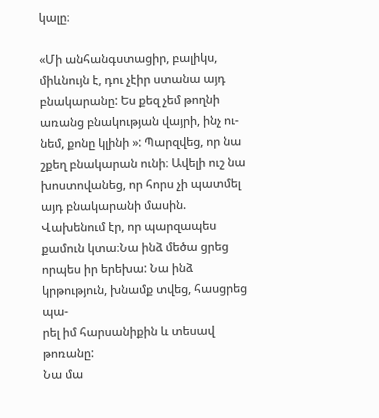կալը։

«Մի անհանգստացիր, բալիկս, միևնույն է, դու չէիր ստանա այդ բնակարանը: Ես քեզ չեմ թողնի առանց բնակության վայրի, ինչ ու-
նեմ, քոնը կլինի »: Պարզվեց, որ նա շքեղ բնակարան ունի։ Ավելի ուշ նա խոստովանեց, որ հորս չի պատմել այդ բնակարանի մասին.
Վախենում էր, որ պարզապես քամուն կտա։Նա ինձ մեծա ցրեց որպես իր երեխա: Նա ինձ կրթություն, խնամք տվեց, հասցրեց պա-
րել իմ հարսանիքին և տեսավ թոռանը:
Նա մա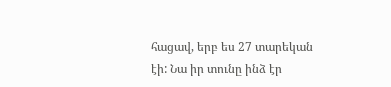հացավ, երբ ես 27 տարեկան էի: Նա իր տունը ինձ էր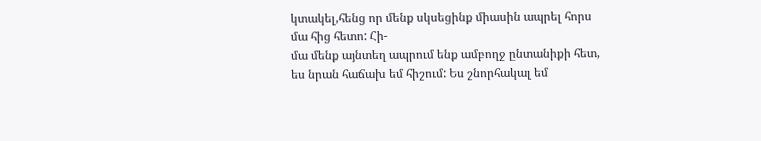կտակել,հենց որ մենք սկսեցինք միասին ապրել հորս մա հից հետո: Հի-
մա մենք այնտեղ ապրում ենք ամբողջ ընտանիքի հետ, ես նրան հաճախ եմ հիշում: Ես շնորհակալ եմ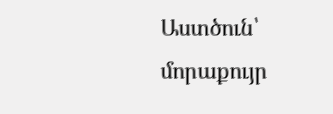Աստծուն՝ մորաքույր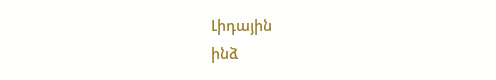Լիդային
ինձ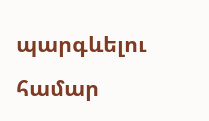պարգևելու համար